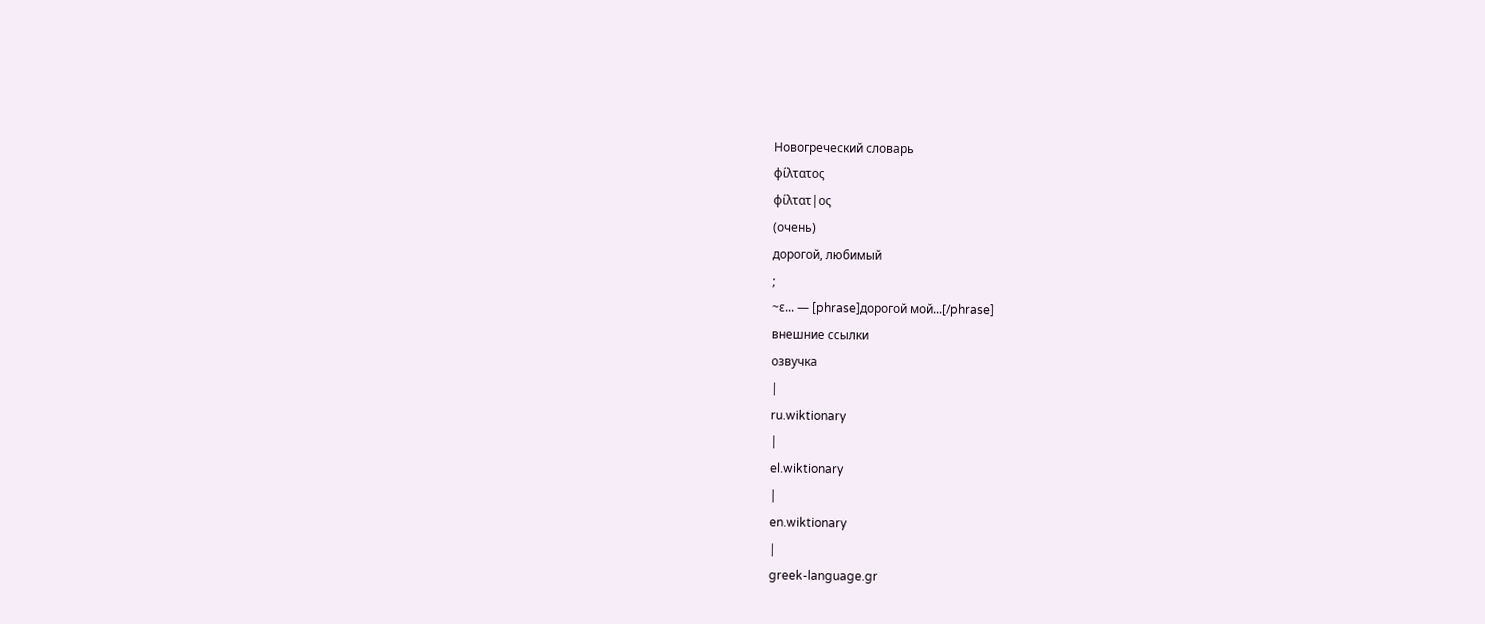Новогреческий словарь
φίλτατος
φίλτατ|ος
(очень)
дорогой, любимый
;
~ε... — [phrase]дорогой мой...[/phrase]
внешние ссылки
озвучка
|
ru.wiktionary
|
el.wiktionary
|
en.wiktionary
|
greek-language.gr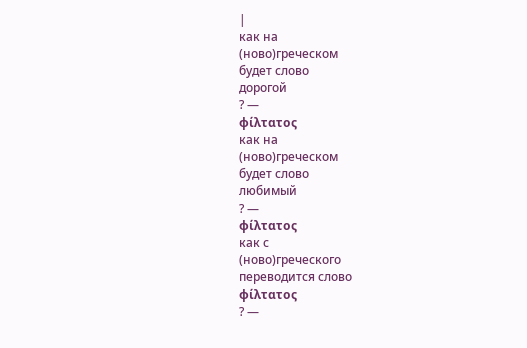|
как на
(ново)греческом
будет слово
дорогой
? —
φίλτατος
как на
(ново)греческом
будет слово
любимый
? —
φίλτατος
как с
(ново)греческого
переводится слово
φίλτατος
? —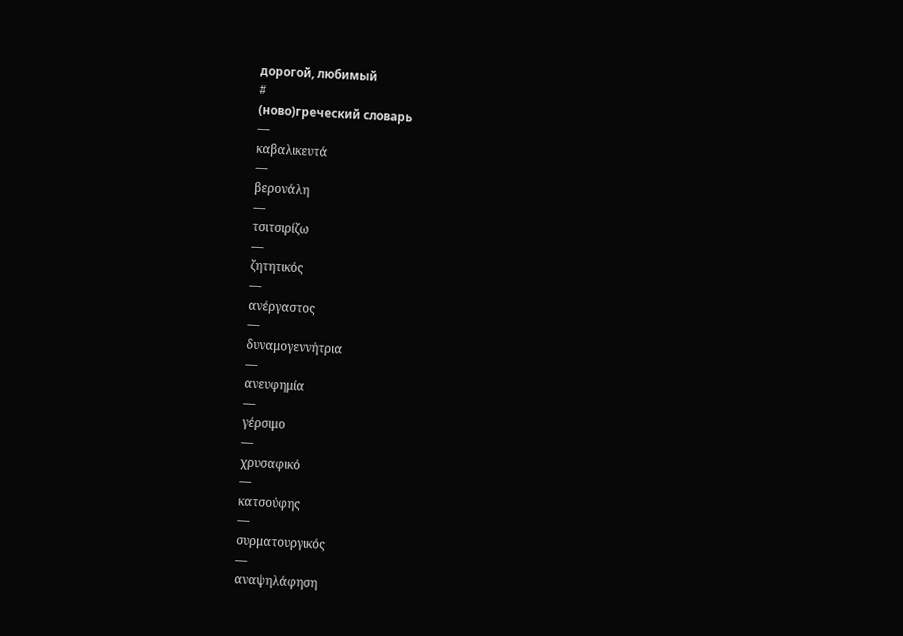дорогой, любимый
#
(ново)греческий словарь
—
καβαλικευτά
—
βερονάλη
—
τσιτσιρίζω
—
ζητητικός
—
ανέργαστος
—
δυναμογεννήτρια
—
ανευφημία
—
γέρσιμο
—
χρυσαφικό
—
κατσούφης
—
συρματουργικός
—
αναψηλάφηση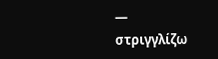—
στριγγλίζω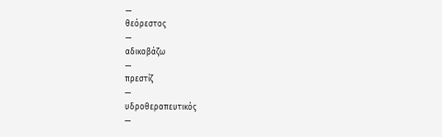—
θεόρεστος
—
αδικοβάζω
—
πρεστίζ
—
υδροθεραπευτικός
—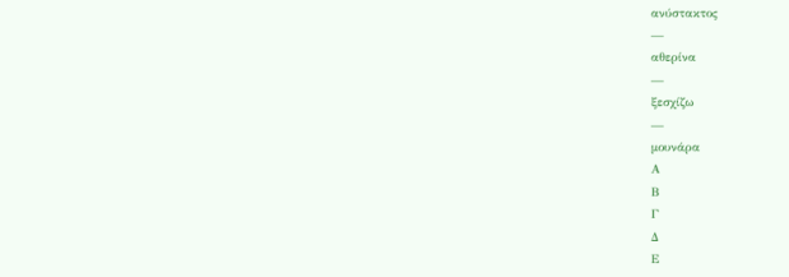ανύστακτος
—
αθερίνα
—
ξεσχίζω
—
μουνάρα
Α
Β
Γ
Δ
Ε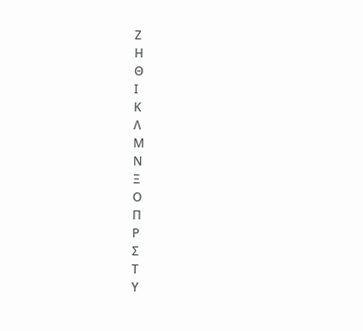Ζ
Η
Θ
Ι
Κ
Λ
Μ
Ν
Ξ
Ο
Π
Ρ
Σ
Τ
Υ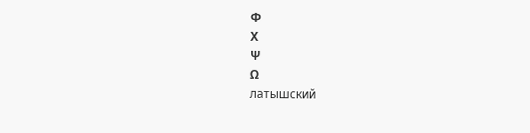Φ
Χ
Ψ
Ω
латышский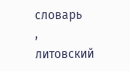словарь
,
литовский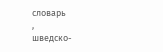словарь
,
шведско-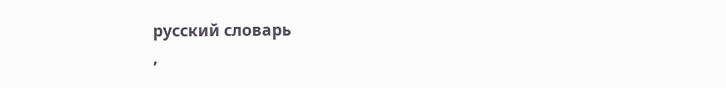русский словарь
,